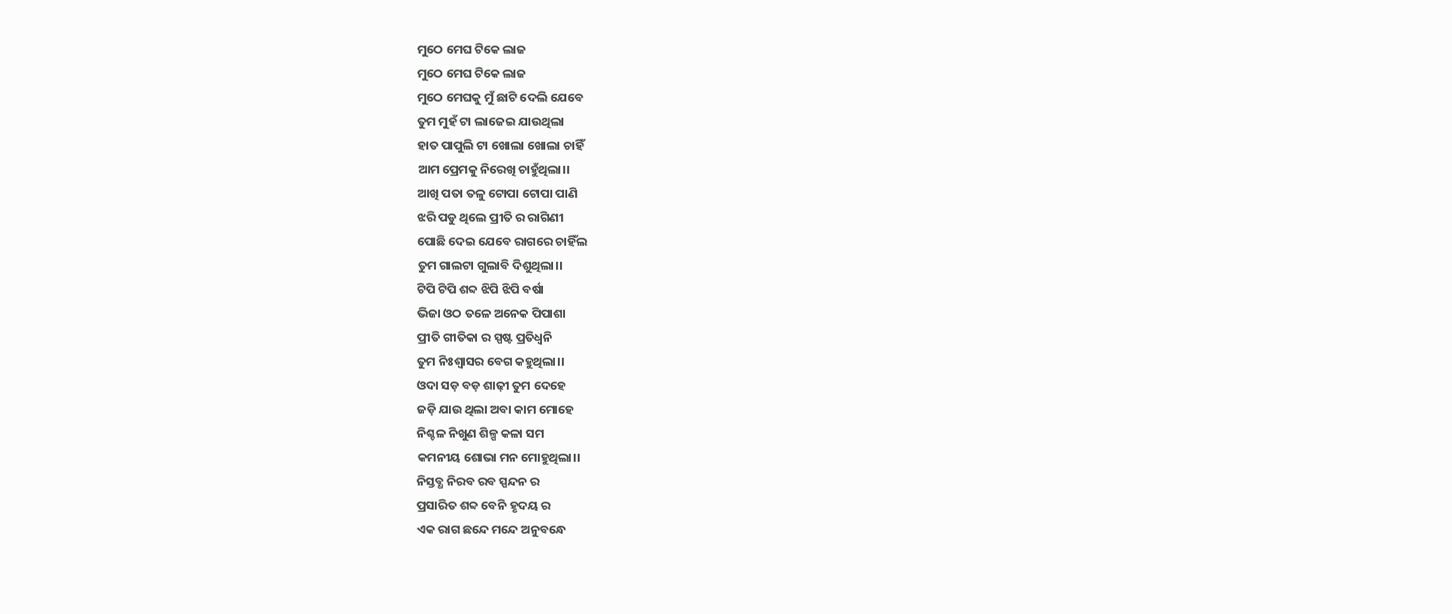ମୁଠେ ମେଘ ଟିକେ ଲାଜ
ମୁଠେ ମେଘ ଟିକେ ଲାଜ
ମୁଠେ ମେଘକୁ ମୁଁ ଛାଟି ଦେଲି ଯେବେ
ତୁମ ମୁହଁ ଟା ଲାଜେଇ ଯାଉଥିଲା
ହାତ ପାପୁଲି ଟା ଖୋଲା ଖୋଲା ଚାହିଁ
ଆମ ପ୍ରେମକୁ ନିରେଖି ଚାହୁଁଥିଲା।।
ଆଖି ପତା ତଳୁ ଟୋପା ଟୋପା ପାଣି
ଝରି ପଡୁ ଥିଲେ ପ୍ରୀତି ର ରାଗିଣୀ
ପୋଛି ଦେଇ ଯେବେ ରାଗରେ ଚାହିଁଲ
ତୁମ ଗାଲଟା ଗୁଲାବି ଦିଶୁଥିଲା।।
ଟିପି ଟିପି ଶବ୍ଦ ଝିପି ଝିପି ବର୍ଷା
ଭିଜା ଓଠ ତଳେ ଅନେକ ପିପାଶା
ପ୍ରୀତି ଗୀତିକା ର ସ୍ପଷ୍ଟ ପ୍ରତିଧ୍ୱନି
ତୁମ ନିଃଶ୍ବାସର ବେଗ କହୁଥିଲା।।
ଓଦା ସଡ଼ ବଡ଼ ଶାଢ଼ୀ ତୁମ ଦେହେ
ଜଡ଼ି ଯାଉ ଥିଲା ଅବା କାମ ମୋହେ
ନିଶ୍ଚଳ ନିଖୁଣ ଶିଳ୍ପ କଳା ସମ
କମନୀୟ ଶୋଭା ମନ ମୋହୁଥିଲା।।
ନିସ୍ତବ୍ଧ ନିରବ ରବ ସ୍ପନ୍ଦନ ର
ପ୍ରସାରିତ ଶବ୍ଦ ବେନି ହୃଦୟ ର
ଏକ ରାଗ ଛନ୍ଦେ ମନ୍ଦେ ଅନୁବନ୍ଧେ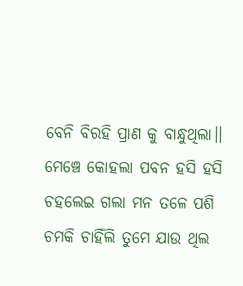ବେନି ବିରହି ପ୍ରାଣ କୁ ବାନ୍ଧୁଥିଲା।।
ମେଞ୍ଚେ କୋହଲା ପବନ ହସି ହସି
ଚହଲେଇ ଗଲା ମନ ତଳେ ପଶି
ଚମକି ଚାହିଁଲି ତୁମେ ଯାଉ ଥିଲ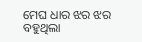ମେଘ ଧାର ଝର ଝର ବହୁଥିଲା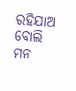ରହିଯାଅ ବୋଲି ମନ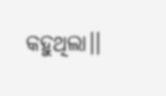କହୁଥିଲା।।